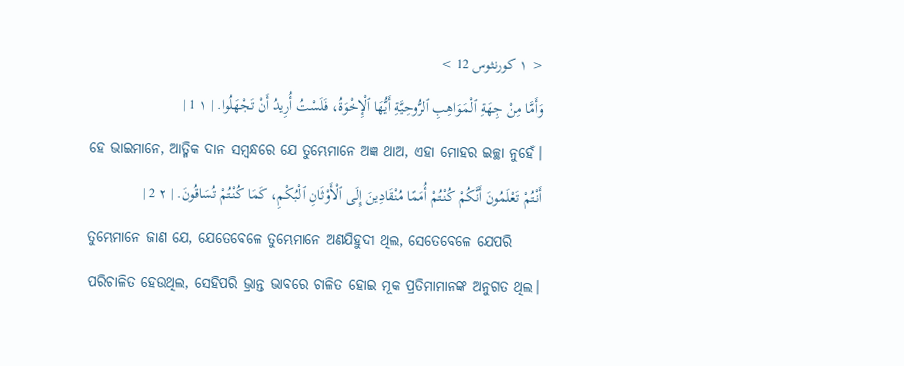< ١ كورنثوس 12 >
وَأَمَّا مِنْ جِهَةِ ٱلْمَوَاهِبِ ٱلرُّوحِيَّةِ أَيُّهَا ٱلْإِخْوَةُ، فَلَسْتُ أُرِيدُ أَنْ تَجْهَلُوا. | ١ 1 |
ହେ ଭାଇମାନେ, ଆତ୍ମିକ ଦାନ ସମ୍ବନ୍ଧରେ ଯେ ତୁମ୍ଭେମାନେ ଅଜ୍ଞ ଥାଅ, ଏହା ମୋହର ଇଚ୍ଛା ନୁହେଁ।
أَنْتُمْ تَعْلَمُونَ أَنَّكُمْ كُنْتُمْ أُمَمًا مُنْقَادِينَ إِلَى ٱلْأَوْثَانِ ٱلْبُكْمِ، كَمَا كُنْتُمْ تُسَاقُونَ. | ٢ 2 |
ତୁମ୍ଭେମାନେ ଜାଣ ଯେ, ଯେତେବେଳେ ତୁମ୍ଭେମାନେ ଅଣଯିହୁଦୀ ଥିଲ, ସେତେବେଳେ ଯେପରି ପରିଚାଳିତ ହେଉଥିଲ, ସେହିପରି ଭ୍ରାନ୍ତ ଭାବରେ ଚାଳିତ ହୋଇ ମୂକ ପ୍ରତିମାମାନଙ୍କ ଅନୁଗତ ଥିଲ।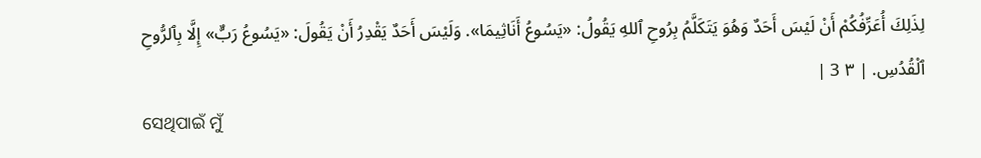لِذَلِكَ أُعَرِّفُكُمْ أَنْ لَيْسَ أَحَدٌ وَهُوَ يَتَكَلَّمُ بِرُوحِ ٱللهِ يَقُولُ: «يَسُوعُ أَنَاثِيمَا». وَلَيْسَ أَحَدٌ يَقْدِرُ أَنْ يَقُولَ: «يَسُوعُ رَبٌّ» إِلَّا بِٱلرُّوحِ ٱلْقُدُسِ. | ٣ 3 |
ସେଥିପାଇଁ ମୁଁ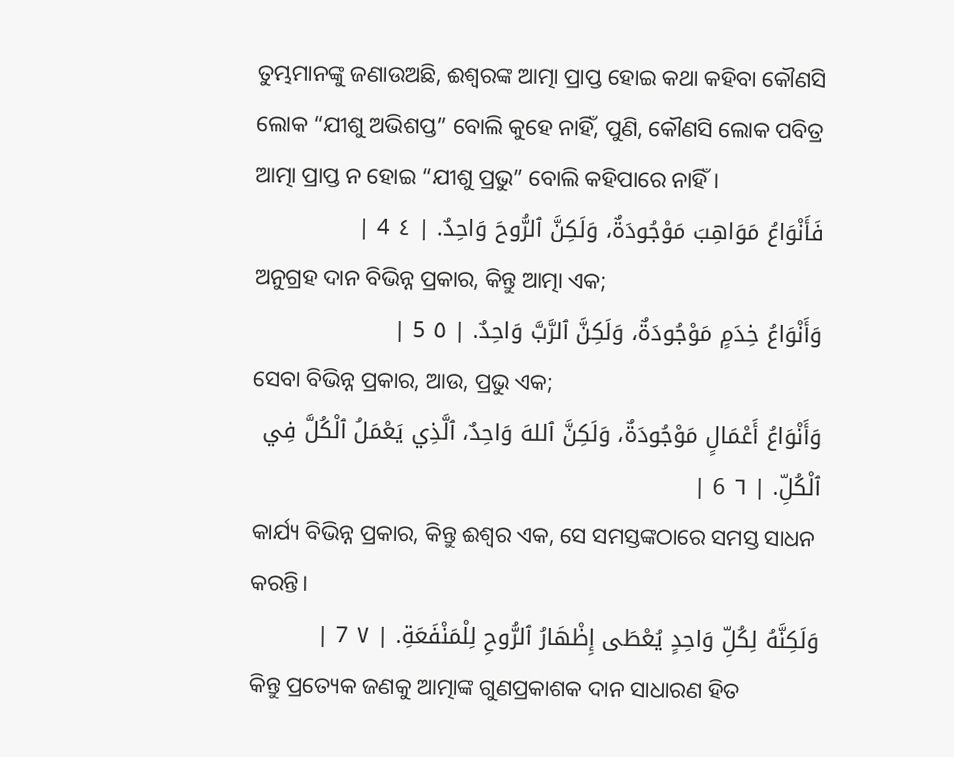ତୁମ୍ଭମାନଙ୍କୁ ଜଣାଉଅଛି, ଈଶ୍ବରଙ୍କ ଆତ୍ମା ପ୍ରାପ୍ତ ହୋଇ କଥା କହିବା କୌଣସି ଲୋକ “ଯୀଶୁ ଅଭିଶପ୍ତ” ବୋଲି କୁହେ ନାହିଁ, ପୁଣି, କୌଣସି ଲୋକ ପବିତ୍ର ଆତ୍ମା ପ୍ରାପ୍ତ ନ ହୋଇ “ଯୀଶୁ ପ୍ରଭୁ” ବୋଲି କହିପାରେ ନାହିଁ।
فَأَنْوَاعُ مَوَاهِبَ مَوْجُودَةٌ، وَلَكِنَّ ٱلرُّوحَ وَاحِدٌ. | ٤ 4 |
ଅନୁଗ୍ରହ ଦାନ ବିଭିନ୍ନ ପ୍ରକାର, କିନ୍ତୁ ଆତ୍ମା ଏକ;
وَأَنْوَاعُ خِدَمٍ مَوْجُودَةٌ، وَلَكِنَّ ٱلرَّبَّ وَاحِدٌ. | ٥ 5 |
ସେବା ବିଭିନ୍ନ ପ୍ରକାର, ଆଉ, ପ୍ରଭୁ ଏକ;
وَأَنْوَاعُ أَعْمَالٍ مَوْجُودَةٌ، وَلَكِنَّ ٱللهَ وَاحِدٌ، ٱلَّذِي يَعْمَلُ ٱلْكُلَّ فِي ٱلْكُلِّ. | ٦ 6 |
କାର୍ଯ୍ୟ ବିଭିନ୍ନ ପ୍ରକାର, କିନ୍ତୁ ଈଶ୍ବର ଏକ, ସେ ସମସ୍ତଙ୍କଠାରେ ସମସ୍ତ ସାଧନ କରନ୍ତି।
وَلَكِنَّهُ لِكُلِّ وَاحِدٍ يُعْطَى إِظْهَارُ ٱلرُّوحِ لِلْمَنْفَعَةِ. | ٧ 7 |
କିନ୍ତୁ ପ୍ରତ୍ୟେକ ଜଣକୁ ଆତ୍ମାଙ୍କ ଗୁଣପ୍ରକାଶକ ଦାନ ସାଧାରଣ ହିତ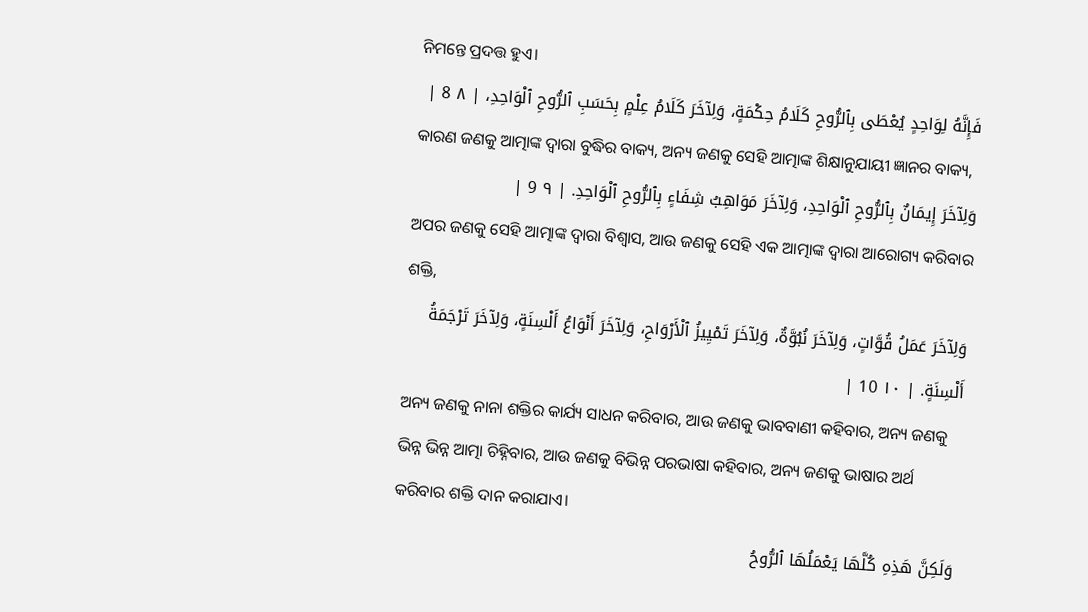ନିମନ୍ତେ ପ୍ରଦତ୍ତ ହୁଏ।
فَإِنَّهُ لِوَاحِدٍ يُعْطَى بِٱلرُّوحِ كَلَامُ حِكْمَةٍ، وَلِآخَرَ كَلَامُ عِلْمٍ بِحَسَبِ ٱلرُّوحِ ٱلْوَاحِدِ، | ٨ 8 |
କାରଣ ଜଣକୁ ଆତ୍ମାଙ୍କ ଦ୍ୱାରା ବୁଦ୍ଧିର ବାକ୍ୟ, ଅନ୍ୟ ଜଣକୁ ସେହି ଆତ୍ମାଙ୍କ ଶିକ୍ଷାନୁଯାୟୀ ଜ୍ଞାନର ବାକ୍ୟ,
وَلِآخَرَ إِيمَانٌ بِٱلرُّوحِ ٱلْوَاحِدِ، وَلِآخَرَ مَوَاهِبُ شِفَاءٍ بِٱلرُّوحِ ٱلْوَاحِدِ. | ٩ 9 |
ଅପର ଜଣକୁ ସେହି ଆତ୍ମାଙ୍କ ଦ୍ୱାରା ବିଶ୍ୱାସ, ଆଉ ଜଣକୁ ସେହି ଏକ ଆତ୍ମାଙ୍କ ଦ୍ୱାରା ଆରୋଗ୍ୟ କରିବାର ଶକ୍ତି,
وَلِآخَرَ عَمَلُ قُوَّاتٍ، وَلِآخَرَ نُبُوَّةٌ، وَلِآخَرَ تَمْيِيزُ ٱلْأَرْوَاحِ، وَلِآخَرَ أَنْوَاعُ أَلْسِنَةٍ، وَلِآخَرَ تَرْجَمَةُ أَلْسِنَةٍ. | ١٠ 10 |
ଅନ୍ୟ ଜଣକୁ ନାନା ଶକ୍ତିର କାର୍ଯ୍ୟ ସାଧନ କରିବାର, ଆଉ ଜଣକୁ ଭାବବାଣୀ କହିବାର, ଅନ୍ୟ ଜଣକୁ ଭିନ୍ନ ଭିନ୍ନ ଆତ୍ମା ଚିହ୍ନିବାର, ଆଉ ଜଣକୁ ବିଭିନ୍ନ ପରଭାଷା କହିବାର, ଅନ୍ୟ ଜଣକୁ ଭାଷାର ଅର୍ଥ କରିବାର ଶକ୍ତି ଦାନ କରାଯାଏ।
وَلَكِنَّ هَذِهِ كُلَّهَا يَعْمَلُهَا ٱلرُّوحُ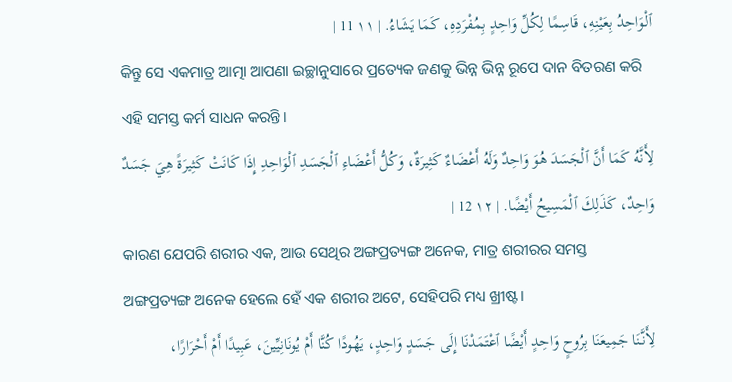ٱلْوَاحِدُ بِعَيْنِهِ، قَاسِمًا لِكُلِّ وَاحِدٍ بِمُفْرَدِهِ، كَمَا يَشَاءُ. | ١١ 11 |
କିନ୍ତୁ ସେ ଏକମାତ୍ର ଆତ୍ମା ଆପଣା ଇଚ୍ଛାନୁସାରେ ପ୍ରତ୍ୟେକ ଜଣକୁ ଭିନ୍ନ ଭିନ୍ନ ରୂପେ ଦାନ ବିତରଣ କରି ଏହି ସମସ୍ତ କର୍ମ ସାଧନ କରନ୍ତି।
لِأَنَّهُ كَمَا أَنَّ ٱلْجَسَدَ هُوَ وَاحِدٌ وَلَهُ أَعْضَاءٌ كَثِيرَةٌ، وَكُلُّ أَعْضَاءِ ٱلْجَسَدِ ٱلْوَاحِدِ إِذَا كَانَتْ كَثِيرَةً هِيَ جَسَدٌ وَاحِدٌ، كَذَلِكَ ٱلْمَسِيحُ أَيْضًا. | ١٢ 12 |
କାରଣ ଯେପରି ଶରୀର ଏକ, ଆଉ ସେଥିର ଅଙ୍ଗପ୍ରତ୍ୟଙ୍ଗ ଅନେକ, ମାତ୍ର ଶରୀରର ସମସ୍ତ ଅଙ୍ଗପ୍ରତ୍ୟଙ୍ଗ ଅନେକ ହେଲେ ହେଁ ଏକ ଶରୀର ଅଟେ, ସେହିପରି ମଧ୍ୟ ଖ୍ରୀଷ୍ଟ।
لِأَنَّنَا جَمِيعَنَا بِرُوحٍ وَاحِدٍ أَيْضًا ٱعْتَمَدْنَا إِلَى جَسَدٍ وَاحِدٍ، يَهُودًا كُنَّا أَمْ يُونَانِيِّينَ، عَبِيدًا أَمْ أَحْرَارًا،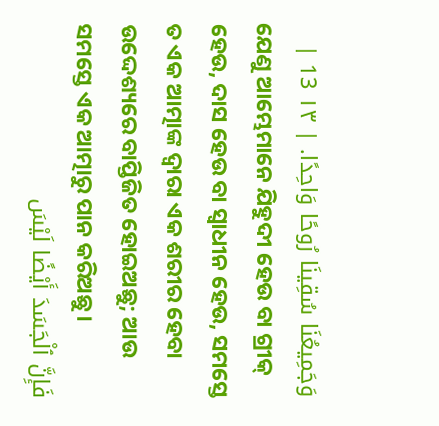وَجَمِيعُنَا سُقِينَا رُوحًا وَاحِدًا. | ١٣ 13 |
ଯେଣୁ ଆମ୍ଭେମାନେ ଯିହୁଦୀ ହେଉ ବା ଗ୍ରୀକ୍ ହେଉ, ଦାସ ହେଉ ବା ସ୍ୱାଧୀନ ହେଉ, ସମସ୍ତେ ତ ଏକ ଆତ୍ମାଙ୍କ ଦ୍ୱାରା ଏକ ଶରୀର ହେବା ଉଦ୍ଦେଶ୍ୟରେ ବାପ୍ତିଜିତ ହୋଇଅଛୁ; ଆଉ ସମସ୍ତେ ଏକ ଆତ୍ମାରୁ ପାନ କରିଅଛୁ।
فَإِنَّ ٱلْجَسَدَ أَيْضًا لَيْسَ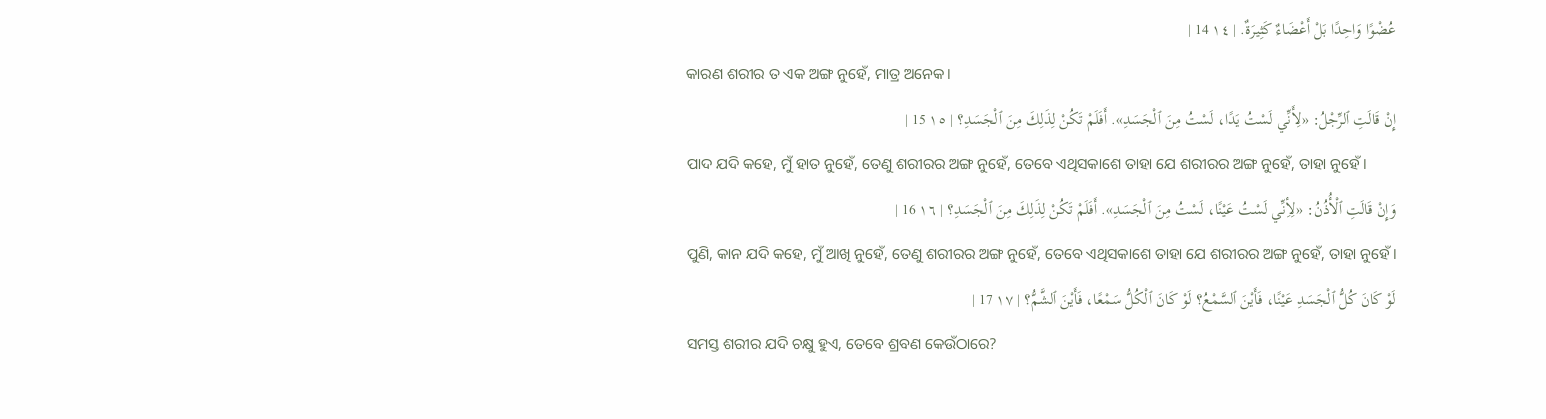عُضْوًا وَاحِدًا بَلْ أَعْضَاءٌ كَثِيرَةٌ. | ١٤ 14 |
କାରଣ ଶରୀର ତ ଏକ ଅଙ୍ଗ ନୁହେଁ, ମାତ୍ର ଅନେକ।
إِنْ قَالَتِ ٱلرِّجْلُ: «لِأَنِّي لَسْتُ يَدًا، لَسْتُ مِنَ ٱلْجَسَدِ». أَفَلَمْ تَكُنْ لِذَلِكَ مِنَ ٱلْجَسَدِ؟ | ١٥ 15 |
ପାଦ ଯଦି କହେ, ମୁଁ ହାତ ନୁହେଁ, ତେଣୁ ଶରୀରର ଅଙ୍ଗ ନୁହେଁ, ତେବେ ଏଥିସକାଶେ ତାହା ଯେ ଶରୀରର ଅଙ୍ଗ ନୁହେଁ, ତାହା ନୁହେଁ।
وَإِنْ قَالَتِ ٱلْأُذُنُ: «لِأِنِّي لَسْتُ عَيْنًا، لَسْتُ مِنَ ٱلْجَسَدِ». أَفَلَمْ تَكُنْ لِذَلِكَ مِنَ ٱلْجَسَدِ؟ | ١٦ 16 |
ପୁଣି, କାନ ଯଦି କହେ, ମୁଁ ଆଖି ନୁହେଁ, ତେଣୁ ଶରୀରର ଅଙ୍ଗ ନୁହେଁ, ତେବେ ଏଥିସକାଶେ ତାହା ଯେ ଶରୀରର ଅଙ୍ଗ ନୁହେଁ, ତାହା ନୁହେଁ।
لَوْ كَانَ كُلُّ ٱلْجَسَدِ عَيْنًا، فَأَيْنَ ٱلسَّمْعُ؟ لَوْ كَانَ ٱلْكُلُّ سَمْعًا، فَأَيْنَ ٱلشَّمُّ؟ | ١٧ 17 |
ସମସ୍ତ ଶରୀର ଯଦି ଚକ୍ଷୁ ହୁଏ, ତେବେ ଶ୍ରବଣ କେଉଁଠାରେ?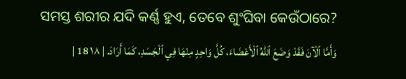ସମସ୍ତ ଶରୀର ଯଦି କର୍ଣ୍ଣ ହୁଏ, ତେବେ ଶୁଂଘିବା କେଉଁଠାରେ?
وَأَمَّا ٱلْآنَ فَقَدْ وَضَعَ ٱللهُ ٱلْأَعْضَاءَ، كُلَّ وَاحِدٍ مِنْهَا فِي ٱلْجَسَدِ، كَمَا أَرَادَ. | ١٨ 18 |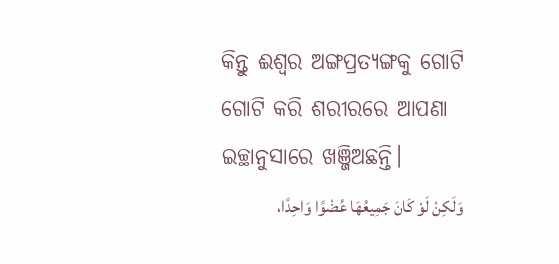କିନ୍ତୁ ଈଶ୍ବର ଅଙ୍ଗପ୍ରତ୍ୟଙ୍ଗକୁ ଗୋଟି ଗୋଟି କରି ଶରୀରରେ ଆପଣା ଇଚ୍ଛାନୁସାରେ ଖଞ୍ଜିଅଛନ୍ତି।
وَلَكِنْ لَوْ كَانَ جَمِيعُهَا عُضْوًا وَاحِدًا،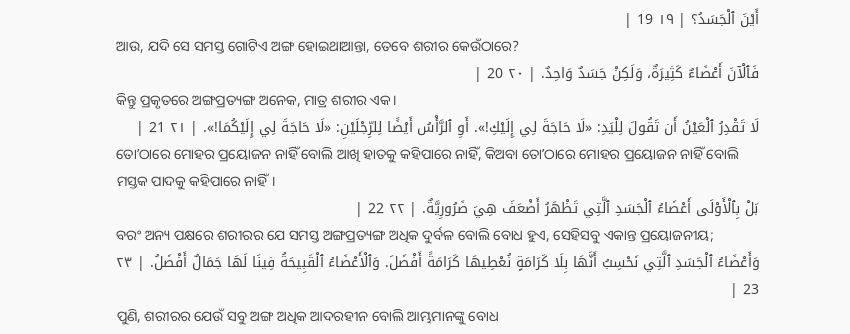أَيْنَ ٱلْجَسَدُ؟ | ١٩ 19 |
ଆଉ, ଯଦି ସେ ସମସ୍ତ ଗୋଟିଏ ଅଙ୍ଗ ହୋଇଥାଆନ୍ତା, ତେବେ ଶରୀର କେଉଁଠାରେ?
فَٱلْآنَ أَعْضَاءٌ كَثِيرَةٌ، وَلَكِنْ جَسَدٌ وَاحِدٌ. | ٢٠ 20 |
କିନ୍ତୁ ପ୍ରକୃତରେ ଅଙ୍ଗପ୍ରତ୍ୟଙ୍ଗ ଅନେକ, ମାତ୍ର ଶରୀର ଏକ।
لَا تَقْدِرُ ٱلْعَيْنُ أَن تَقُولَ لِلْيَدِ: «لَا حَاجَةَ لِي إِلَيْكِ!». أَوِ ٱلرَّأْسُ أَيْضًا لِلرِّجْلَيْنِ: «لَا حَاجَةَ لِي إِلَيْكُمَا!». | ٢١ 21 |
ତୋʼଠାରେ ମୋହର ପ୍ରୟୋଜନ ନାହିଁ ବୋଲି ଆଖି ହାତକୁ କହିପାରେ ନାହିଁ, କିଅବା ତୋʼଠାରେ ମୋହର ପ୍ରୟୋଜନ ନାହିଁ ବୋଲି ମସ୍ତକ ପାଦକୁ କହିପାରେ ନାହିଁ।
بَلْ بِٱلْأَوْلَى أَعْضَاءُ ٱلْجَسَدِ ٱلَّتِي تَظْهَرُ أَضْعَفَ هِيَ ضَرُورِيَّةٌ. | ٢٢ 22 |
ବରଂ ଅନ୍ୟ ପକ୍ଷରେ ଶରୀରର ଯେ ସମସ୍ତ ଅଙ୍ଗପ୍ରତ୍ୟଙ୍ଗ ଅଧିକ ଦୁର୍ବଳ ବୋଲି ବୋଧ ହୁଏ, ସେହିସବୁ ଏକାନ୍ତ ପ୍ରୟୋଜନୀୟ;
وَأَعْضَاءُ ٱلْجَسَدِ ٱلَّتِي نَحْسِبُ أَنَّهَا بِلَا كَرَامَةٍ نُعْطِيهَا كَرَامَةً أَفْضَلَ. وَٱلْأَعْضَاءُ ٱلْقَبِيحَةُ فِينَا لَهَا جَمَالٌ أَفْضَلُ. | ٢٣ 23 |
ପୁଣି, ଶରୀରର ଯେଉଁ ସବୁ ଅଙ୍ଗ ଅଧିକ ଆଦରହୀନ ବୋଲି ଆମ୍ଭମାନଙ୍କୁ ବୋଧ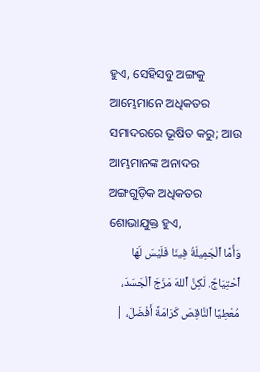ହୁଏ, ସେହିସବୁ ଅଙ୍ଗକୁ ଆମ୍ଭେମାନେ ଅଧିକତର ସମାଦରରେ ଭୂଷିତ କରୁ; ଆଉ ଆମ୍ଭମାନଙ୍କ ଅନାଦର ଅଙ୍ଗଗୁଡ଼ିକ ଅଧିକତର ଶୋଭାଯୁକ୍ତ ହୁଏ,
وَأَمَّا ٱلْجَمِيلَةُ فِينَا فَلَيْسَ لَهَا ٱحْتِيَاجٌ. لَكِنَّ ٱللهَ مَزَجَ ٱلْجَسَدَ، مُعْطِيًا ٱلنَّاقِصَ كَرَامَةً أَفْضَلَ، |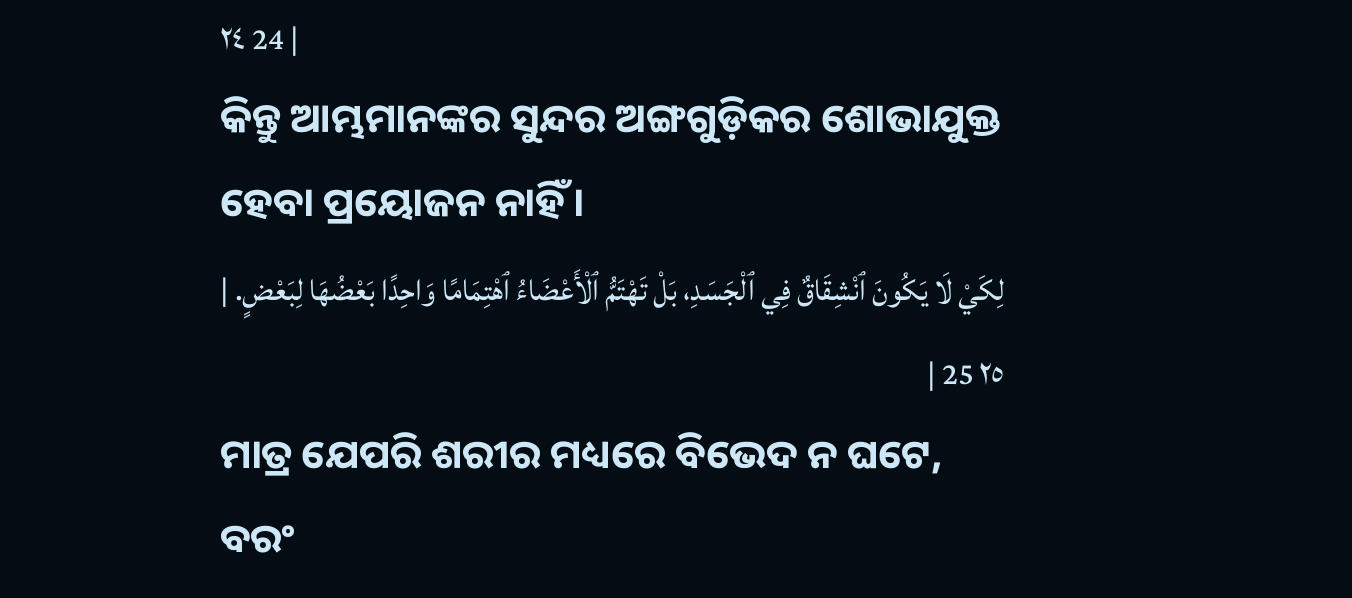٢٤ 24 |
କିନ୍ତୁ ଆମ୍ଭମାନଙ୍କର ସୁନ୍ଦର ଅଙ୍ଗଗୁଡ଼ିକର ଶୋଭାଯୁକ୍ତ ହେବା ପ୍ରୟୋଜନ ନାହିଁ।
لِكَيْ لَا يَكُونَ ٱنْشِقَاقٌ فِي ٱلْجَسَدِ، بَلْ تَهْتَمُّ ٱلْأَعْضَاءُ ٱهْتِمَامًا وَاحِدًا بَعْضُهَا لِبَعْضٍ. | ٢٥ 25 |
ମାତ୍ର ଯେପରି ଶରୀର ମଧ୍ୟରେ ବିଭେଦ ନ ଘଟେ, ବରଂ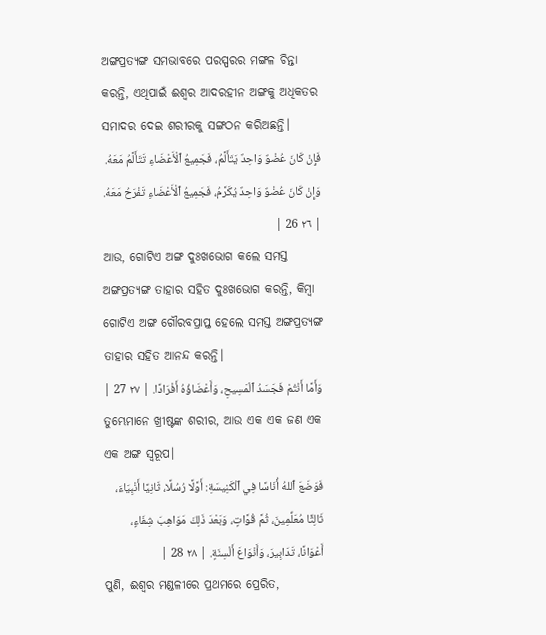ଅଙ୍ଗପ୍ରତ୍ୟଙ୍ଗ ସମଭାବରେ ପରସ୍ପରର ମଙ୍ଗଳ ଚିନ୍ତା କରନ୍ତି, ଏଥିପାଇଁ ଈଶ୍ବର ଆଦରହୀନ ଅଙ୍ଗକୁ ଅଧିକତର ସମାଦର ଦେଇ ଶରୀରକୁ ସଙ୍ଗଠନ କରିଅଛନ୍ତି।
فَإِنْ كَانَ عُضْوٌ وَاحِدٌ يَتَأَلَّمُ، فَجَمِيعُ ٱلْأَعْضَاءِ تَتَأَلَّمُ مَعَهُ. وَإِنْ كَانَ عُضْوٌ وَاحِدٌ يُكَرَّمُ، فَجَمِيعُ ٱلْأَعْضَاءِ تَفْرَحُ مَعَهُ. | ٢٦ 26 |
ଆଉ, ଗୋଟିଏ ଅଙ୍ଗ ଦୁଃଖଭୋଗ କଲେ ସମସ୍ତ ଅଙ୍ଗପ୍ରତ୍ୟଙ୍ଗ ତାହାର ସହିତ ଦୁଃଖଭୋଗ କରନ୍ତି, କିମ୍ବା ଗୋଟିଏ ଅଙ୍ଗ ଗୌରବପ୍ରାପ୍ତ ହେଲେ ସମସ୍ତ ଅଙ୍ଗପ୍ରତ୍ୟଙ୍ଗ ତାହାର ସହିତ ଆନନ୍ଦ କରନ୍ତି।
وَأَمَّا أَنْتُمْ فَجَسَدُ ٱلْمَسِيحِ، وَأَعْضَاؤُهُ أَفْرَادًا. | ٢٧ 27 |
ତୁମ୍ଭେମାନେ ଖ୍ରୀଷ୍ଟଙ୍କ ଶରୀର, ଆଉ ଏକ ଏକ ଜଣ ଏକ ଏକ ଅଙ୍ଗ ସ୍ୱରୂପ।
فَوَضَعَ ٱللهُ أُنَاسًا فِي ٱلْكَنِيسَةِ: أَوَّلًا رُسُلًا، ثَانِيًا أَنْبِيَاءَ، ثَالِثًا مُعَلِّمِينَ، ثُمَّ قُوَّاتٍ، وَبَعْدَ ذَلِكَ مَوَاهِبَ شِفَاءٍ، أَعْوَانًا، تَدَابِيرَ، وَأَنْوَاعَ أَلْسِنَةٍ. | ٢٨ 28 |
ପୁଣି, ଈଶ୍ବର ମଣ୍ଡଳୀରେ ପ୍ରଥମରେ ପ୍ରେରିତ,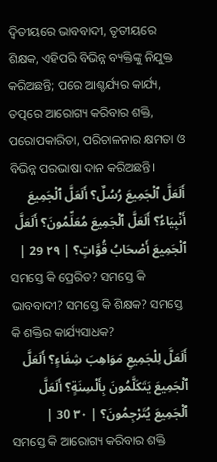ଦ୍ୱିତୀୟରେ ଭାବବାଦୀ, ତୃତୀୟରେ ଶିକ୍ଷକ, ଏହିପରି ବିଭିନ୍ନ ବ୍ୟକ୍ତିଙ୍କୁ ନିଯୁକ୍ତ କରିଅଛନ୍ତି; ପରେ ଆଶ୍ଚର୍ଯ୍ୟର କାର୍ଯ୍ୟ, ତତ୍ପରେ ଆରୋଗ୍ୟ କରିବାର ଶକ୍ତି, ପରୋପକାରିତା, ପରିଚାଳନାର କ୍ଷମତା ଓ ବିଭିନ୍ନ ପରଭାଷା ଦାନ କରିଅଛନ୍ତି।
أَلَعَلَّ ٱلْجَمِيعَ رُسُلٌ؟ أَلَعَلَّ ٱلْجَمِيعَ أَنْبِيَاءُ؟ أَلَعَلَّ ٱلْجَمِيعَ مُعَلِّمُونَ؟ أَلَعَلَّ ٱلْجَمِيعَ أَصْحَابُ قُوَّاتٍ؟ | ٢٩ 29 |
ସମସ୍ତେ କି ପ୍ରେରିତ? ସମସ୍ତେ କି ଭାବବାଦୀ? ସମସ୍ତେ କି ଶିକ୍ଷକ? ସମସ୍ତେ କି ଶକ୍ତିର କାର୍ଯ୍ୟସାଧକ?
أَلَعَلَّ لِلْجَمِيعِ مَوَاهِبَ شِفَاءٍ؟ أَلَعَلَّ ٱلْجَمِيعَ يَتَكَلَّمُونَ بِأَلْسِنَةٍ؟ أَلَعَلَّ ٱلْجَمِيعَ يُتَرْجِمُونَ؟ | ٣٠ 30 |
ସମସ୍ତେ କି ଆରୋଗ୍ୟ କରିବାର ଶକ୍ତି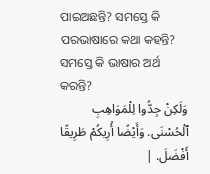ପାଇଅଛନ୍ତି? ସମସ୍ତେ କି ପରଭାଷାରେ କଥା କହନ୍ତି? ସମସ୍ତେ କି ଭାଷାର ଅର୍ଥ କରନ୍ତି?
وَلَكِنْ جِدُّوا لِلْمَوَاهِبِ ٱلْحُسْنَى. وَأَيْضًا أُرِيكُمْ طَرِيقًا أَفْضَلَ. |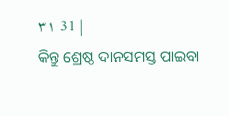٣١ 31 |
କିନ୍ତୁ ଶ୍ରେଷ୍ଠ ଦାନସମସ୍ତ ପାଇବା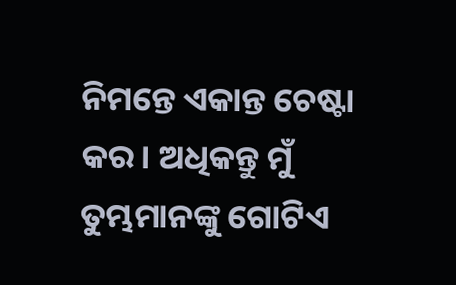ନିମନ୍ତେ ଏକାନ୍ତ ଚେଷ୍ଟା କର। ଅଧିକନ୍ତୁ ମୁଁ ତୁମ୍ଭମାନଙ୍କୁ ଗୋଟିଏ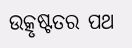ଉତ୍କୃଷ୍ଟତର ପଥ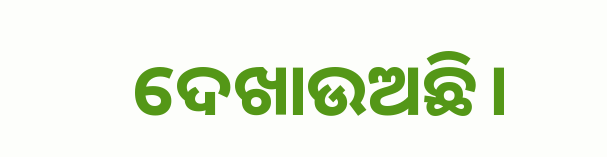ଦେଖାଉଅଛି।